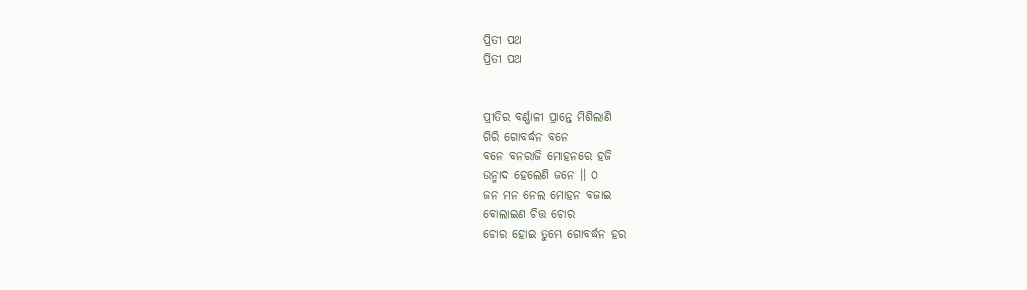ପ୍ରିତୀ ପଥ
ପ୍ରିତୀ ପଥ


ପ୍ରୀତିର ବର୍ଣ୍ଣାଳୀ ପ୍ରାନ୍ତେ ମିଶିଲାଣି
ଗିରି ଗୋବର୍ଦ୍ଧନ ବନେ
ବନେ ବନରାଜି ମୋହନରେ ହଜି
ଉନ୍ମାଦ ହେଲେଣି ଜନେ ।। ୦
ଜନ ମନ ନେଲ ମୋହନ ବଜାଇ
ବୋଲାଇଣ ଚିତ୍ତ ଚୋର
ଚୋର ହୋଇ ତୁମ୍ଭେ ଗୋବର୍ଦ୍ଧନ ହର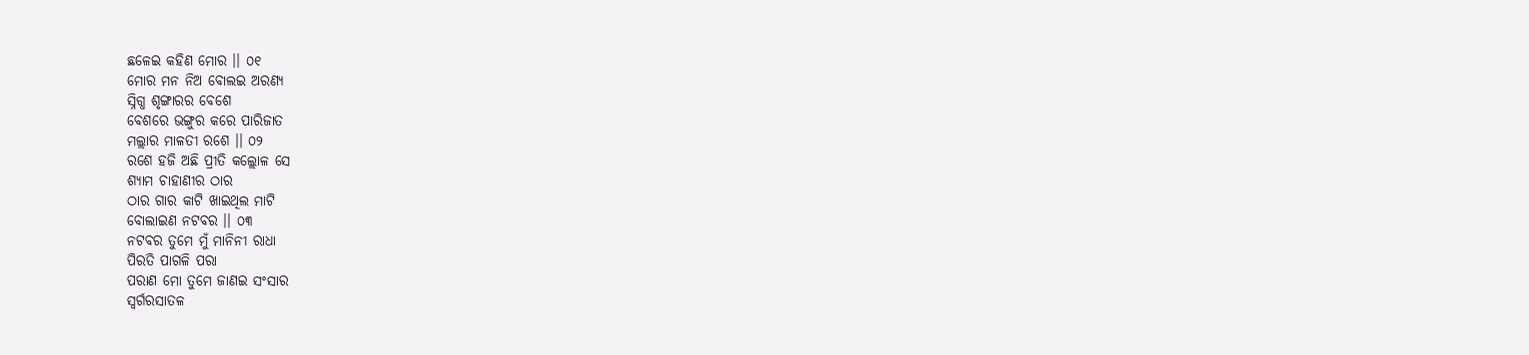ଛଳେଇ କହିଣ ମୋର ।। ୦୧
ମୋର ମନ ନିଅ ବୋଲଇ ଅରଣ୍ଯ
ସ୍ନିଗ୍ଧ ଶୃଙ୍ଗାରର ବେଶେ
ବେଶରେ ଭଙ୍ଗୁର କରେ ପାରିଜାତ
ମଲ୍ଲାର ମାଳତୀ ରଶେ ।। ୦୨
ରଶେ ହଜି ଅଛି ପ୍ରୀତି କଲ୍ଲୋଳ ସେ
ଶ୍ୟାମ ଚାହାଣୀର ଠାର
ଠାର ଗାର କାଟି ଖାଇଥିଲ ମାଟି
ବୋଲାଇଣ ନଟବର ।। ୦୩
ନଟବର ତୁମେ ମୁଁ ମାନିନୀ ରାଧା
ପିରତି ପାଗଳି ପରା
ପରାଣ ମୋ ତୁମେ ଜାଣଇ ସଂସାର
ସ୍ବର୍ଗରସାତଳ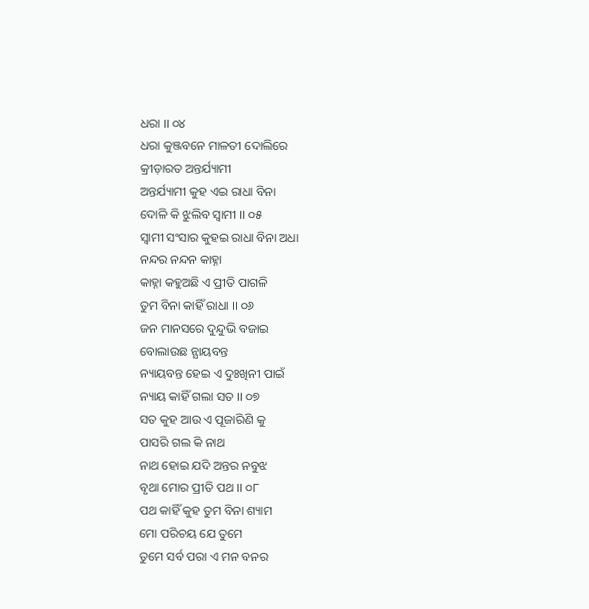ଧରା ।। ୦୪
ଧରା କୁଞ୍ଜବନେ ମାଳତୀ ଦୋଲିରେ
କ୍ରୀଡ଼ାରତ ଅନ୍ତର୍ଯ୍ୟାମୀ
ଅନ୍ତର୍ଯ୍ୟାମୀ କୁହ ଏଇ ରାଧା ବିନା
ଦୋଳି କି ଝୁଲିବ ସ୍ୱାମୀ ।। ୦୫
ସ୍ୱାମୀ ସଂସାର କୁହଇ ରାଧା ବିନା ଅଧା
ନନ୍ଦର ନନ୍ଦନ କାହ୍ନା
କାହ୍ନା କହୁଅଛି ଏ ପ୍ରୀତି ପାଗଳି
ତୁମ ବିନା କାହିଁ ରାଧା ।। ୦୬
ଜନ ମାନସରେ ଦୁନ୍ଦୁଭି ବଜାଇ
ବୋଲାଉଛ ନ୍ଯାୟବନ୍ତ
ନ୍ୟାୟବନ୍ତ ହେଇ ଏ ଦୁଃଖିନୀ ପାଇଁ
ନ୍ୟାୟ କାହିଁ ଗଲା ସତ ।। ୦୭
ସତ କୁହ ଆଉ ଏ ପୂଜାରିଣି କୁ
ପାସରି ଗଲ କି ନାଥ
ନାଥ ହୋଇ ଯଦି ଅନ୍ତର ନବୁଝ
ବୃଥା ମୋର ପ୍ରୀତି ପଥ ।। ୦୮
ପଥ କାହିଁ କୁହ ତୁମ ବିନା ଶ୍ୟାମ
ମୋ ପରିଚୟ ଯେ ତୁମେ
ତୁମେ ସର୍ବ ପରା ଏ ମନ ବନର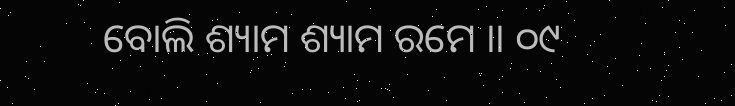ବୋଲି ଶ୍ୟାମ ଶ୍ୟାମ ରମେ ।। ୦୯